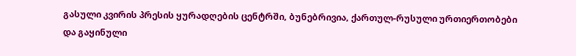გასული კვირის პრესის ყურადღების ცენტრში, ბუნებრივია, ქართულ-რუსული ურთიერთობები და გაყინული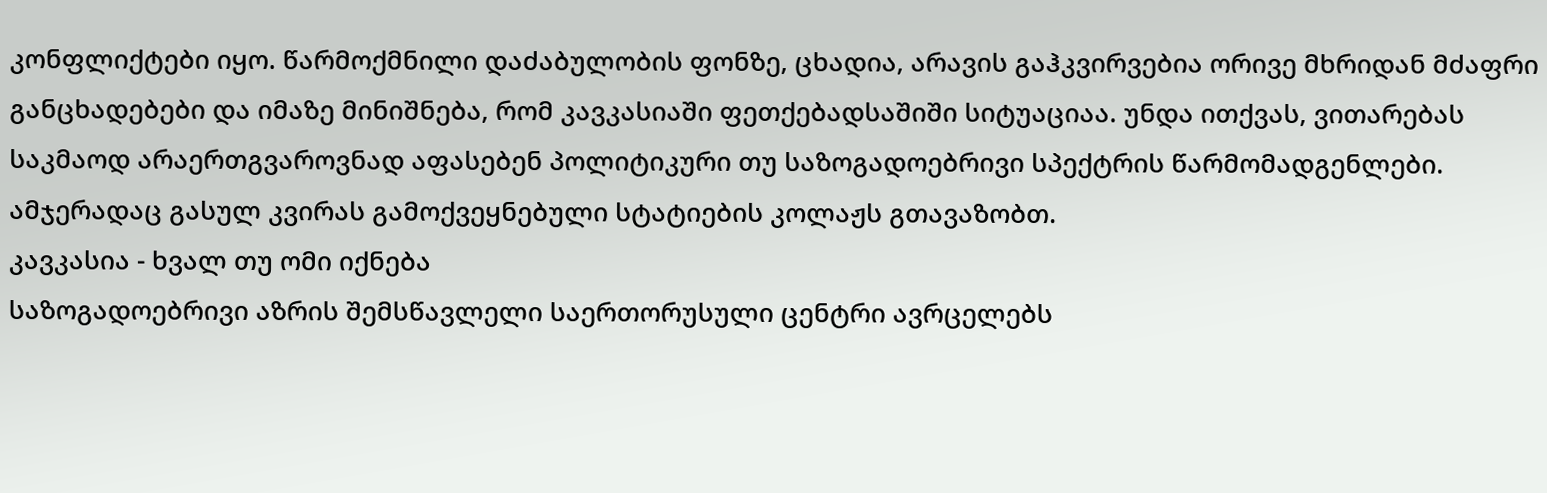კონფლიქტები იყო. წარმოქმნილი დაძაბულობის ფონზე, ცხადია, არავის გაჰკვირვებია ორივე მხრიდან მძაფრი განცხადებები და იმაზე მინიშნება, რომ კავკასიაში ფეთქებადსაშიში სიტუაციაა. უნდა ითქვას, ვითარებას საკმაოდ არაერთგვაროვნად აფასებენ პოლიტიკური თუ საზოგადოებრივი სპექტრის წარმომადგენლები. ამჯერადაც გასულ კვირას გამოქვეყნებული სტატიების კოლაჟს გთავაზობთ.
კავკასია - ხვალ თუ ომი იქნება
საზოგადოებრივი აზრის შემსწავლელი საერთორუსული ცენტრი ავრცელებს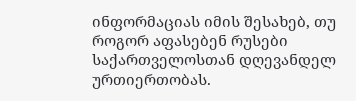ინფორმაციას იმის შესახებ, თუ როგორ აფასებენ რუსები საქართველოსთან დღევანდელ ურთიერთობას.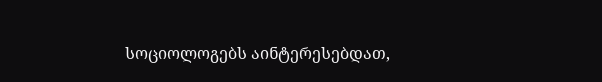სოციოლოგებს აინტერესებდათ,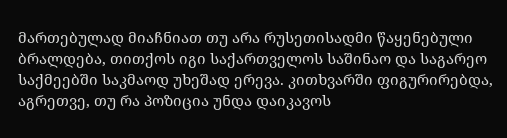მართებულად მიაჩნიათ თუ არა რუსეთისადმი წაყენებული ბრალდება, თითქოს იგი საქართველოს საშინაო და საგარეო საქმეებში საკმაოდ უხეშად ერევა. კითხვარში ფიგურირებდა, აგრეთვე, თუ რა პოზიცია უნდა დაიკავოს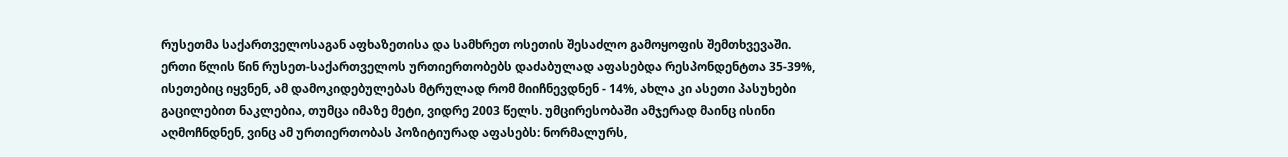რუსეთმა საქართველოსაგან აფხაზეთისა და სამხრეთ ოსეთის შესაძლო გამოყოფის შემთხვევაში.
ერთი წლის წინ რუსეთ-საქართველოს ურთიერთობებს დაძაბულად აფასებდა რესპონდენტთა 35-39%, ისეთებიც იყვნენ, ამ დამოკიდებულებას მტრულად რომ მიიჩნევდნენ - 14%, ახლა კი ასეთი პასუხები გაცილებით ნაკლებია, თუმცა იმაზე მეტი, ვიდრე 2003 წელს. უმცირესობაში ამჯერად მაინც ისინი აღმოჩნდნენ, ვინც ამ ურთიერთობას პოზიტიურად აფასებს: ნორმალურს,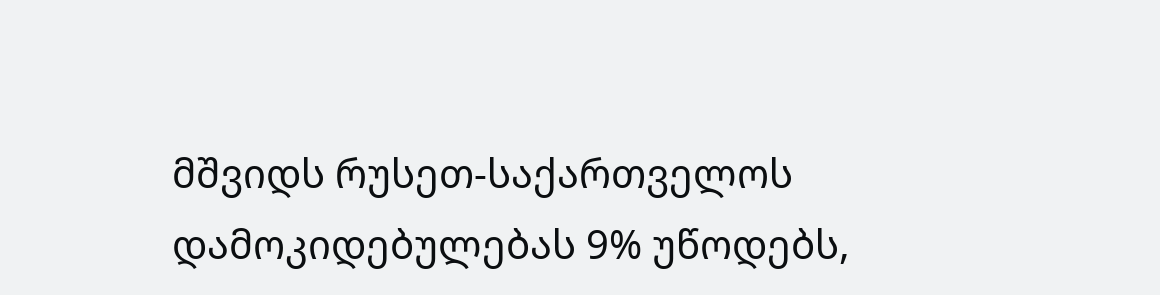მშვიდს რუსეთ-საქართველოს დამოკიდებულებას 9% უწოდებს,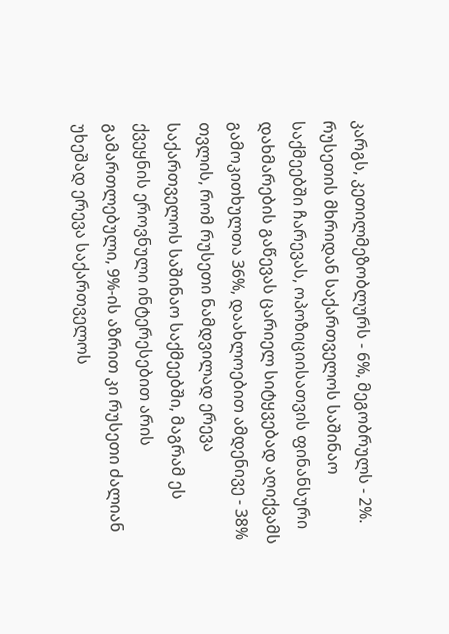კარგს, კეთილმეზობლურს - 6%, მეგობრულს - 2%. რუსეთის მხრიდან საქართველოს საშინაო საქმეებში ჩარევას, ოპოზიციისათვის ფინანსური დახმარების გაწევას ცარიელ სიტყვებად აღიქვამს გამოკითხულთა 36%, დაახლოებით ამდენივე - 38% თვლის, რომ რუსეთი ნამდვილად ერევა საქართველოს საშინაო საქმეებში, მაგრამ ეს ქვეყნის ეროვნული ინტერესებით არის გამართლებული, 9%-ის აზრით კი რუსეთი ძალიან უხეშად ერევა საქართველოს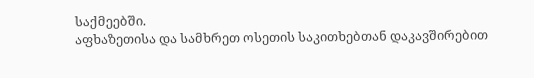საქმეებში.
აფხაზეთისა და სამხრეთ ოსეთის საკითხებთან დაკავშირებით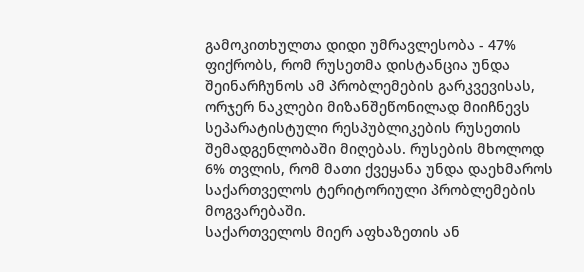გამოკითხულთა დიდი უმრავლესობა - 47% ფიქრობს, რომ რუსეთმა დისტანცია უნდა შეინარჩუნოს ამ პრობლემების გარკვევისას, ორჯერ ნაკლები მიზანშეწონილად მიიჩნევს სეპარატისტული რესპუბლიკების რუსეთის შემადგენლობაში მიღებას. რუსების მხოლოდ 6% თვლის, რომ მათი ქვეყანა უნდა დაეხმაროს საქართველოს ტერიტორიული პრობლემების მოგვარებაში.
საქართველოს მიერ აფხაზეთის ან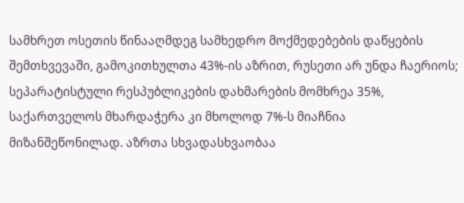სამხრეთ ოსეთის წინააღმდეგ სამხედრო მოქმედებების დაწყების შემთხვევაში, გამოკითხულთა 43%-ის აზრით, რუსეთი არ უნდა ჩაერიოს; სეპარატისტული რესპუბლიკების დახმარების მომხრეა 35%, საქართველოს მხარდაჭერა კი მხოლოდ 7%-ს მიაჩნია მიზანშეწონილად. აზრთა სხვადასხვაობაა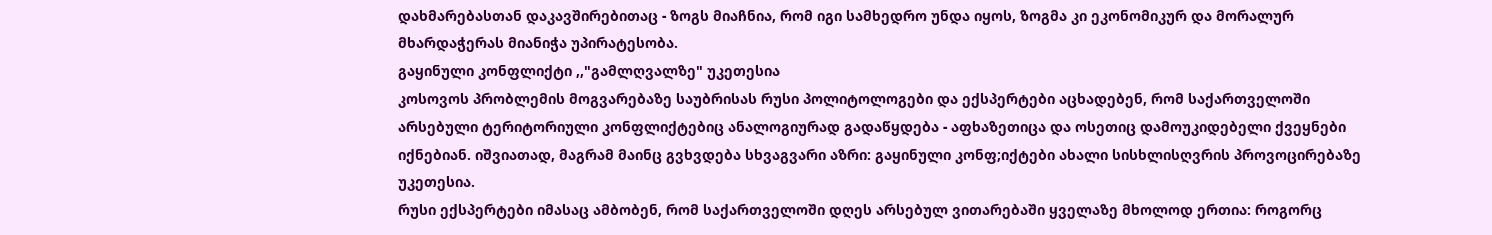დახმარებასთან დაკავშირებითაც - ზოგს მიაჩნია, რომ იგი სამხედრო უნდა იყოს, ზოგმა კი ეკონომიკურ და მორალურ მხარდაჭერას მიანიჭა უპირატესობა.
გაყინული კონფლიქტი ,,"გამლღვალზე" უკეთესია
კოსოვოს პრობლემის მოგვარებაზე საუბრისას რუსი პოლიტოლოგები და ექსპერტები აცხადებენ, რომ საქართველოში არსებული ტერიტორიული კონფლიქტებიც ანალოგიურად გადაწყდება - აფხაზეთიცა და ოსეთიც დამოუკიდებელი ქვეყნები იქნებიან. იშვიათად, მაგრამ მაინც გვხვდება სხვაგვარი აზრი: გაყინული კონფ;იქტები ახალი სისხლისღვრის პროვოცირებაზე უკეთესია.
რუსი ექსპერტები იმასაც ამბობენ, რომ საქართველოში დღეს არსებულ ვითარებაში ყველაზე მხოლოდ ერთია: როგორც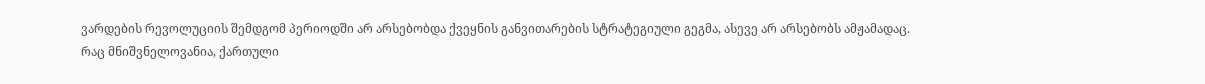ვარდების რევოლუციის შემდგომ პერიოდში არ არსებობდა ქვეყნის განვითარების სტრატეგიული გეგმა, ასევე არ არსებობს ამჟამადაც.
რაც მნიშვნელოვანია, ქართული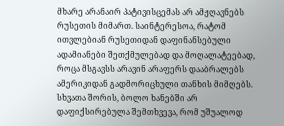მხარე არანაირ პატივისცემას არ ამჟღავნებს რუსეთის მიმართ. საინტერესოა, რატომ ითვლებიან რუსეთიდან დაფინანსებული ადამიანები შეთქმულებად და მოღალატეებად, როცა მსგავსს არავინ არაფერს დააბრალებს ამერიკიდან გადმორიცხული თანხის მიმღებს.
სხვათა შორის, ბოლო ხანებში არ დაფიქსირებულა შემთხვევა, რომ უშუალოდ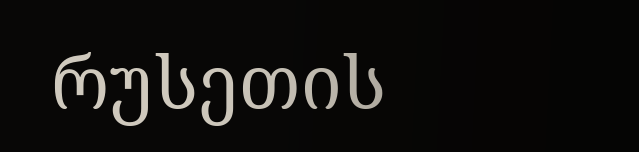რუსეთის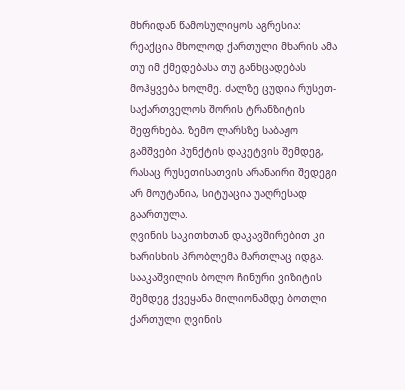მხრიდან წამოსულიყოს აგრესია: რეაქცია მხოლოდ ქართული მხარის ამა თუ იმ ქმედებასა თუ განხცადებას მოჰყვება ხოლმე. ძალზე ცუდია რუსეთ-საქართველოს შორის ტრანზიტის შეფრხება. ზემო ლარსზე საბაჟო გამშვები პუნქტის დაკეტვის შემდეგ, რასაც რუსეთისათვის არანაირი შედეგი არ მოუტანია, სიტუაცია უაღრესად გაართულა.
ღვინის საკითხთან დაკავშირებით კი ხარისხის პრობლემა მართლაც იდგა. სააკაშვილის ბოლო ჩინური ვიზიტის შემდეგ ქვეყანა მილიონამდე ბოთლი ქართული ღვინის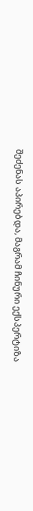შეძენას აპირებდა, მაგრამ ჩინური ექსპერტიზა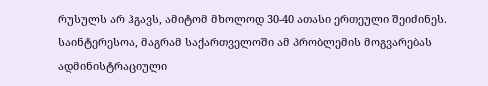რუსულს არ ჰგავს, ამიტომ მხოლოდ 30-40 ათასი ერთეული შეიძინეს.
საინტერესოა, მაგრამ საქართველოში ამ პრობლემის მოგვარებას ადმინისტრაციული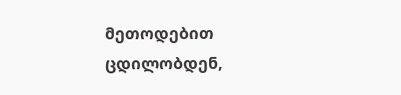მეთოდებით ცდილობდენ,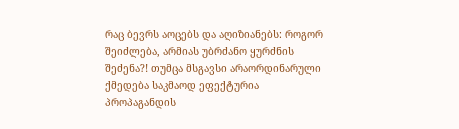რაც ბევრს აოცებს და აღიზიანებს: როგორ შეიძლება, არმიას უბრძანო ყურძნის შეძენა?! თუმცა მსგავსი არაორდინარული ქმედება საკმაოდ ეფექტურია პროპაგანდის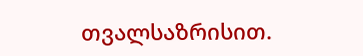თვალსაზრისით.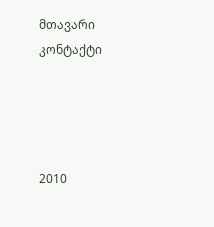მთავარი
კონტაქტი




2010